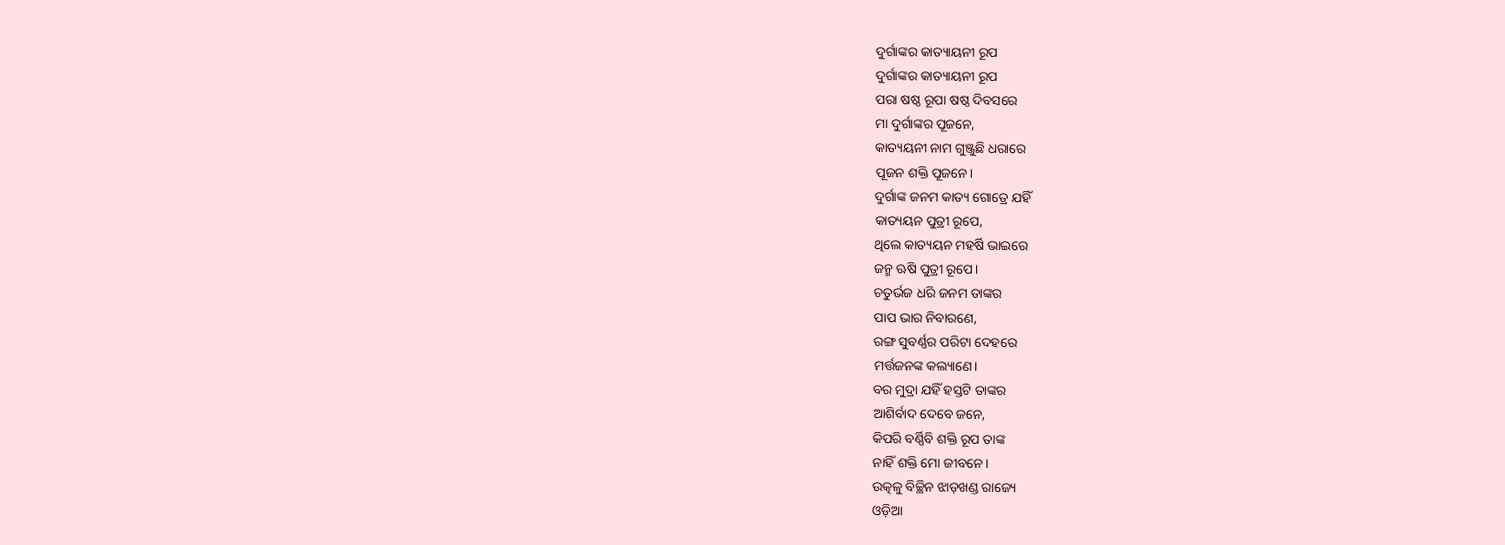ଦୁର୍ଗାଙ୍କର କାତ୍ୟାୟନୀ ରୂପ
ଦୁର୍ଗାଙ୍କର କାତ୍ୟାୟନୀ ରୂପ
ପରା ଷଷ୍ଠ ରୂପା ଷଷ୍ଠ ଦିବସରେ
ମା ଦୁର୍ଗାଙ୍କର ପୂଜନେ,
କାତ୍ୟୟନୀ ନାମ ଗୁଞ୍ଜୁଛି ଧରାରେ
ପୂଜନ ଶକ୍ତି ପୂଜନେ।
ଦୁର୍ଗାଙ୍କ ଜନମ କାତ୍ୟ ଗୋତ୍ରେ ଯହିଁ
କାତ୍ୟୟନ ପୁତ୍ରୀ ରୂପେ,
ଥିଲେ କାତ୍ୟୟନ ମହର୍ଷି ଭାଇରେ
ଜନ୍ମ ଋଷି ପୁତ୍ରୀ ରୂପେ।
ଚତୁର୍ଭଜ ଧରି ଜନମ ତାଙ୍କର
ପାପ ଭାର ନିବାରଣେ,
ରଙ୍ଗ ସୁବର୍ଣ୍ଣର ପରିଟା ଦେହରେ
ମର୍ତ୍ତଜନଙ୍କ କଲ୍ୟାଣେ।
ବର ମୁଦ୍ରା ଯହିଁ ହସ୍ତଟି ତାଙ୍କର
ଆଶିର୍ବାଦ ଦେବେ ଜନେ,
କିପରି ବର୍ଣ୍ଣିବି ଶକ୍ତି ରୂପ ତାଙ୍କ
ନାହିଁ ଶକ୍ତି ମୋ ଜୀବନେ।
ଉତ୍କଳୁ ବିଚ୍ଛିନ ଝାଡ଼ଖଣ୍ଡ ରାଜ୍ୟେ
ଓଡ଼ିଆ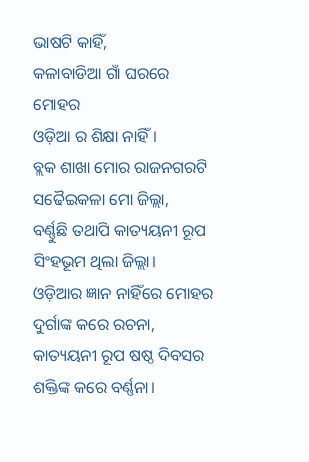ଭାଷଟି କାହିଁ,
କଳାବାଡିଆ ଗାଁ ଘରରେ ମୋହର
ଓଡ଼ିଆ ର ଶିକ୍ଷା ନାହିଁ।
ବ୍ଲକ ଶାଖା ମୋର ରାଜନଗରଟି
ସଢୈଇକଳା ମୋ ଜିଲ୍ଲା,
ବର୍ଣ୍ଣୁଛି ତଥାପି କାତ୍ୟୟନୀ ରୂପ
ସିଂହଭୂମ ଥିଲା ଜିଲ୍ଲା।
ଓଡ଼ିଆର ଜ୍ଞାନ ନାହିଁରେ ମୋହର
ଦୁର୍ଗାଙ୍କ କରେ ରଚନା,
କାତ୍ୟୟନୀ ରୂପ ଷଷ୍ଠ ଦିବସର
ଶକ୍ତିଙ୍କ କରେ ବର୍ଣ୍ଣନା।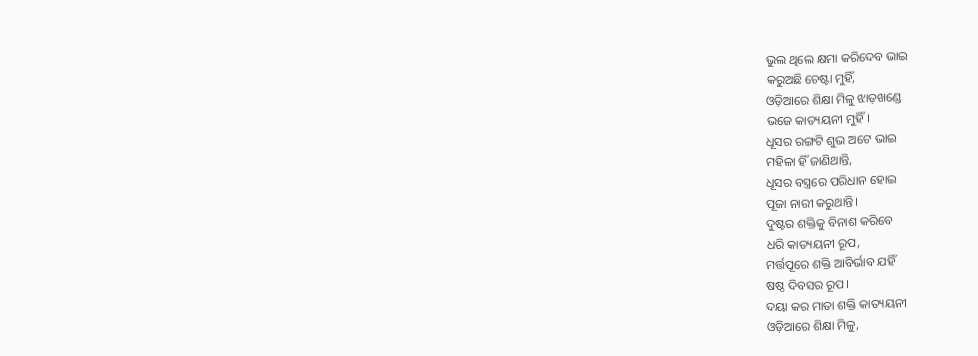ଭୁଲ ଥିଲେ କ୍ଷମା କରିଦେବ ଭାଇ
କରୁଅଛି ଚେଷ୍ଟା ମୁହିଁ,
ଓଡ଼ିଆରେ ଶିକ୍ଷା ମିଳୁ ଝାଡ଼ଖଣ୍ଡେ
ଭଜେ କାତ୍ୟୟନୀ ମୁହିଁ।
ଧୂସର ରଙ୍ଗଟି ଶୁଭ ଅଟେ ଭାଇ
ମହିଳା ହିଁ ଜାଣିଥାନ୍ତି,
ଧୂସର ବସ୍ତ୍ରରେ ପରିଧାନ ହୋଇ
ପୂଜା ନାରୀ କରୁଥାନ୍ତି।
ଦୁଷ୍ଟର ଶକ୍ତିକୁ ବିନାଶ କରିବେ
ଧରି କାତ୍ୟୟନୀ ରୂପ,
ମର୍ତ୍ତପୂରେ ଶକ୍ତି ଆବିର୍ଭାବ ଯହିଁ
ଷଷ୍ଠ ଦିବସର ରୂପ।
ଦୟା କର ମାତା ଶକ୍ତି କାତ୍ୟୟନୀ
ଓଡ଼ିଆରେ ଶିକ୍ଷା ମିଳୁ,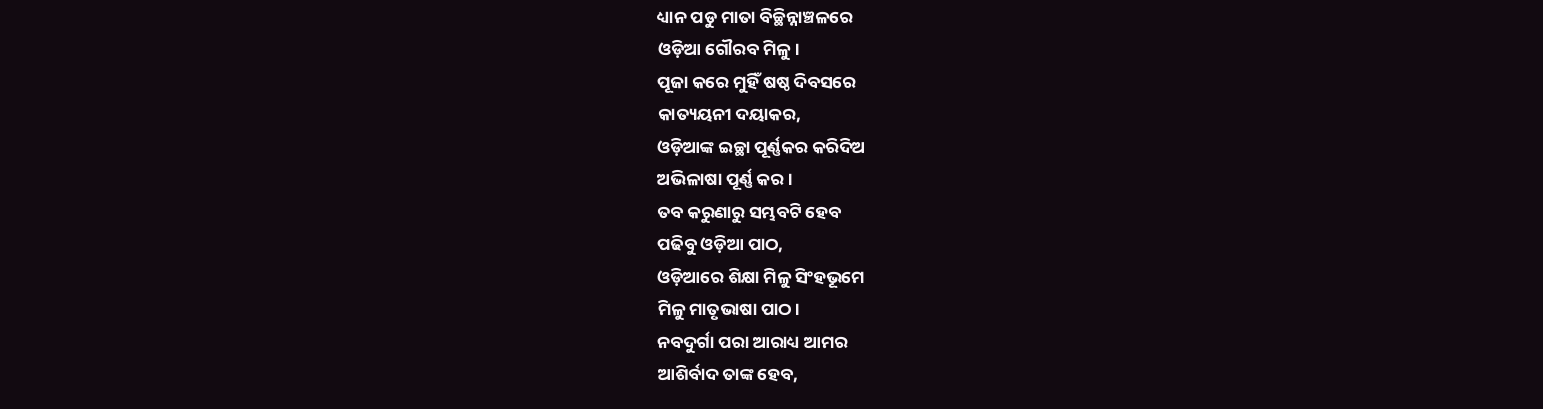ଧ୍ୟାନ ପଡୁ ମାତା ବିଚ୍ଛିନ୍ନାଞ୍ଚଳରେ
ଓଡ଼ିଆ ଗୌରବ ମିଳୁ।
ପୂଜା କରେ ମୁହିଁ ଷଷ୍ଠ ଦିବସରେ
କାତ୍ୟୟନୀ ଦୟାକର,
ଓଡ଼ିଆଙ୍କ ଇଚ୍ଛା ପୂର୍ଣ୍ଣକର କରିଦିଅ
ଅଭିଳାଷା ପୂର୍ଣ୍ଣ କର।
ତବ କରୁଣାରୁ ସମ୍ଭବଟି ହେବ
ପଢିବୁ ଓଡ଼ିଆ ପାଠ,
ଓଡ଼ିଆରେ ଶିକ୍ଷା ମିଳୁ ସିଂହଭୂମେ
ମିଳୁ ମାତୃଭାଷା ପାଠ।
ନବଦୁର୍ଗା ପରା ଆରାଧ୍ୟ ଆମର
ଆଶିର୍ବାଦ ତାଙ୍କ ହେବ,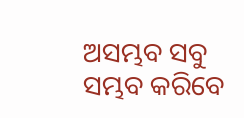ଅସମ୍ଭବ ସବୁ ସମ୍ଭବ କରିବେ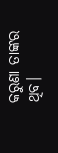କରୁଣା ତାଙ୍କର ଥିବ।